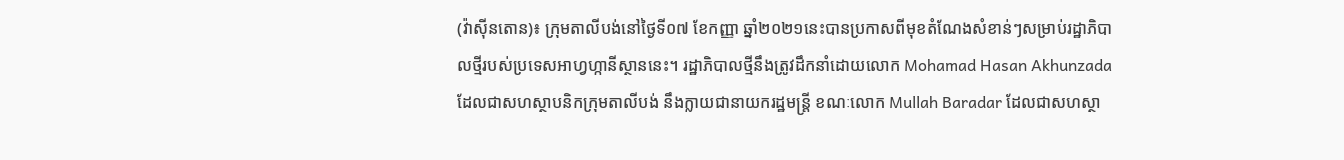(វ៉ាស៊ីនតោន)៖ ក្រុមតាលីបង់នៅថ្ងៃទី០៧ ខែកញ្ញា ឆ្នាំ២០២១នេះបានប្រកាសពីមុខតំណែងសំខាន់ៗសម្រាប់រដ្ឋាភិបាលថ្មីរបស់ប្រទេសអាហ្វហ្កានីស្ថាននេះ។ រដ្ឋាភិបាលថ្មីនឹងត្រូវដឹកនាំដោយលោក Mohamad Hasan Akhunzada ដែលជាសហស្ថាបនិកក្រុមតាលីបង់ នឹងក្លាយជានាយករដ្ឋមន្ត្រី ខណៈលោក Mullah Baradar ដែលជាសហស្ថា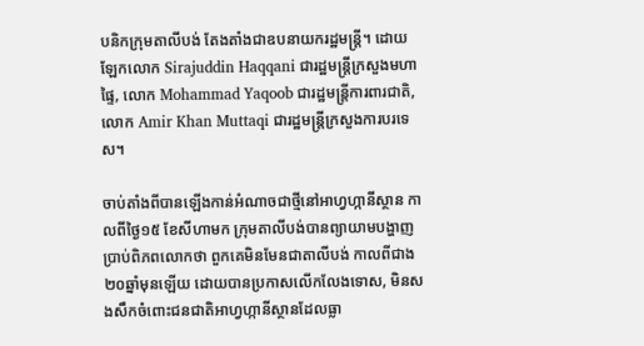បនិកក្រុមតាលីបង់ តែងតាំងជាឧបនាយករដ្ឋមន្ត្រី។ ដោយឡែកលោក Sirajuddin Haqqani ជារដ្ឋមន្ត្រីក្រសួងមហាផ្ទៃ, លោក Mohammad Yaqoob ជារដ្ឋមន្ត្រីការពារជាតិ, លោក Amir Khan Muttaqi ជារដ្ឋមន្ត្រីក្រសួងការបរទេស។

ចាប់តាំងពីបានឡើងកាន់អំណាចជាថ្មីនៅអាហ្វហ្កានីស្ថាន កាលពីថ្ងៃ១៥ ខែសីហាមក ក្រុមតាលីបង់បានព្យាយាមបង្ហាញប្រាប់ពិភពលោកថា ពួកគេមិនមែនជាតាលីបង់ កាលពីជាង២០ឆ្នាំមុនឡើយ ដោយបានប្រកាសលើកលែងទោស, មិនសងសឹកចំពោះជនជាតិអាហ្វហ្កានីស្ថានដែលធ្លា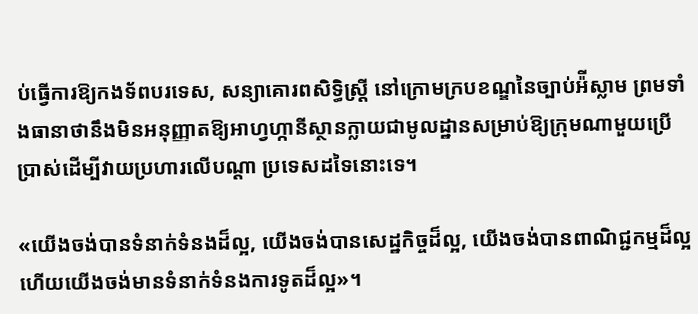ប់ធ្វើការឱ្យកងទ័ពបរទេស, សន្យាគោរពសិទ្ធិស្ត្រី នៅក្រោមក្របខណ្ឌនៃច្បាប់អ៉ីស្លាម ព្រមទាំងធានាថានឹងមិនអនុញ្ញាតឱ្យអាហ្វហ្កានីស្ថានក្លាយជាមូលដ្ឋានសម្រាប់ឱ្យក្រុមណាមួយប្រើប្រាស់ដើម្បីវាយប្រហារលើបណ្ដា ប្រទេសដទៃនោះទេ។

«យើងចង់បានទំនាក់ទំនងដ៏ល្អ, យើងចង់បានសេដ្ឋកិច្ចដ៏ល្អ, យើងចង់បានពាណិជ្ជកម្មដ៏ល្អ ហើយយើងចង់មានទំនាក់ទំនងការទូតដ៏ល្អ»។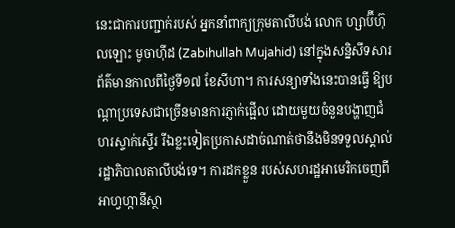នេះជាការបញ្ជាក់របស់ អ្នកនាំពាក្យក្រុមតាលីបង់ លោក ហ្សាប៊ីហ៊ុលឡោះ មូចាហ៊ីដ (Zabihullah Mujahid) នៅក្នុងសន្និសីទសារព័ត៌មានកាលពីថ្ងៃទី១៧ ខែសីហា។ ការសន្យាទាំងនេះបានធ្វើ ឱ្យបណ្ដាប្រទេសជាច្រើនមានការភ្ញាក់ផ្អើល ដោយមួយចំនួនបង្ហាញជំហរស្ទាក់ស្ទើរ រីឯខ្លះទៀតប្រកាសដាច់ណាត់ថានឹងមិនទទួលស្គាល់រដ្ឋាភិបាលតាលីបង់ទេ។ ការដកខ្លួន របស់សហរដ្ឋអាមេរិកចេញពីអាហ្វហ្កានីស្ថា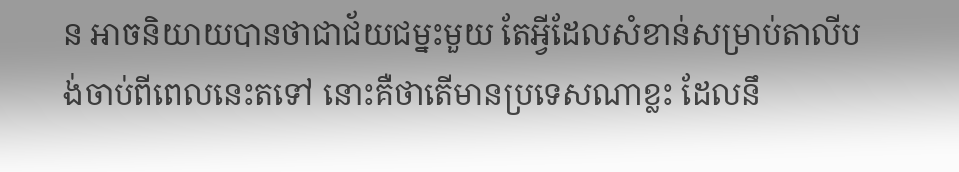ន អាចនិយាយបានថាជាជ័យជម្នះមួយ តែអ្វីដែលសំខាន់សម្រាប់តាលីបង់ចាប់ពីពេលនេះតទៅ នោះគឺថាតើមានប្រទេសណាខ្លះ ដែលនឹ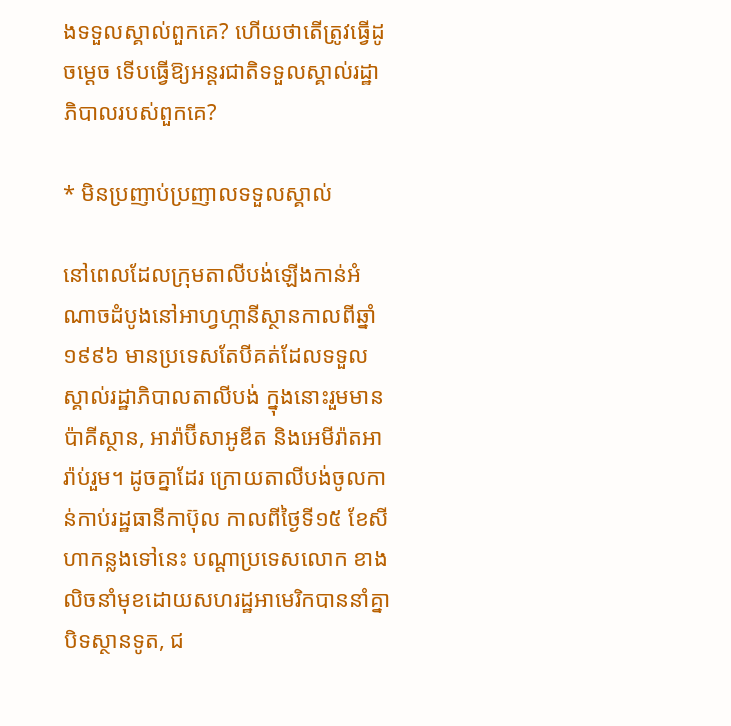ងទទួលស្គាល់ពួកគេ? ហើយថាតើត្រូវធ្វើដូចម្ដេច ទើបធ្វើឱ្យអន្តរជាតិទទួលស្គាល់រដ្ឋាភិបាលរបស់ពួកគេ?

* មិនប្រញាប់ប្រញាលទទួលស្គាល់

នៅពេលដែលក្រុមតាលីបង់ឡើងកាន់អំណាចដំបូងនៅអាហ្វហ្កានីស្ថានកាលពីឆ្នាំ១៩៩៦ មានប្រទេសតែបីគត់ដែលទទួលស្គាល់រដ្ឋាភិបាលតាលីបង់ ក្នុងនោះរួមមាន ប៉ាគីស្ថាន, អារ៉ាប៊ីសាអូឌីត និងអេមីរ៉ាតអារ៉ាប់រួម។ ដូចគ្នាដែរ ក្រោយតាលីបង់ចូលកាន់កាប់រដ្ឋធានីកាប៊ុល កាលពីថ្ងៃទី១៥ ខែសីហាកន្លងទៅនេះ បណ្ដាប្រទេសលោក ខាងលិចនាំមុខដោយសហរដ្ឋអាមេរិកបាននាំគ្នាបិទស្ថានទូត, ជ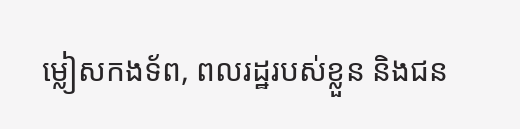ម្លៀសកងទ័ព, ពលរដ្ឋរបស់ខ្លួន និងជន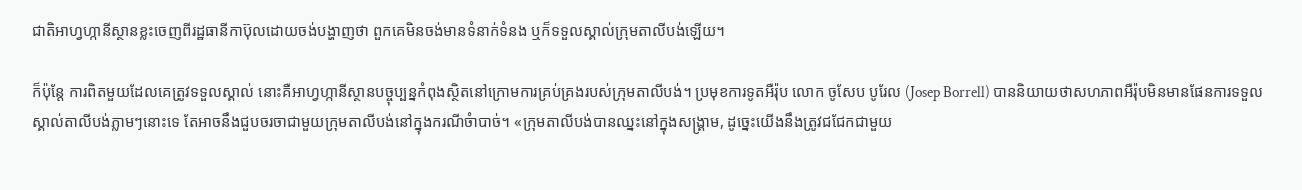ជាតិអាហ្វហ្កានីស្ថានខ្លះចេញពីរដ្ឋធានីកាប៊ុលដោយចង់បង្ហាញថា ពួកគេមិនចង់មានទំនាក់ទំនង ឬក៏ទទួលស្គាល់ក្រុមតាលីបង់ឡើយ។

ក៏ប៉ុន្តែ ការពិតមួយដែលគេត្រូវទទួលស្គាល់ នោះគឺអាហ្វហ្កានីស្ថានបច្ចុប្បន្នកំពុងស្ថិតនៅក្រោមការគ្រប់គ្រងរបស់ក្រុមតាលីបង់។ ប្រមុខការទូតអឺរ៉ុប លោក ចូសែប បូរែល (Josep Borrell) បាននិយាយថាសហភាពអឺរ៉ុបមិនមានផែនការទទួលស្គាល់តាលីបង់ភ្លាមៗនោះទេ តែអាចនឹងជួបចរចាជាមួយក្រុមតាលីបង់នៅក្នុងករណីចំាបាច់។ «ក្រុមតាលីបង់បានឈ្នះនៅក្នុងសង្រ្គាម, ដូច្នេះយើងនឹងត្រូវជជែកជាមួយ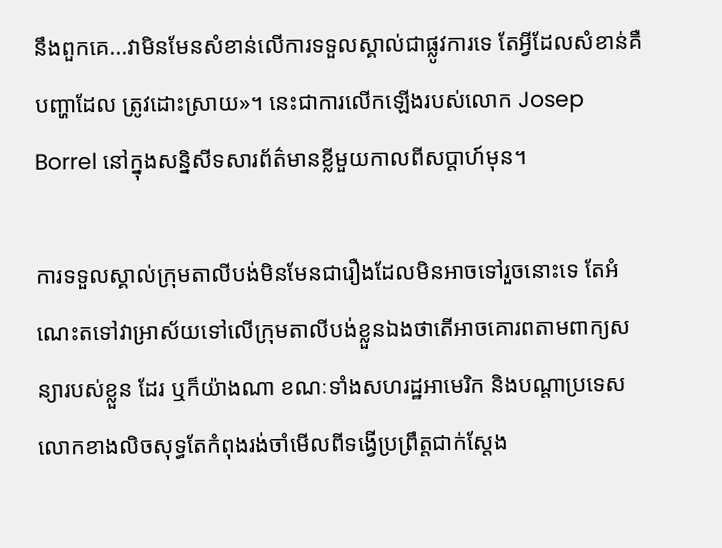នឹងពួកគេ...វាមិនមែនសំខាន់លើការទទួលស្គាល់ជាផ្លូវការទេ តែអ្វីដែលសំខាន់គឺបញ្ហាដែល ត្រូវដោះស្រាយ»។ នេះជាការលើកឡើងរបស់លោក Josep Borrel នៅក្នុងសនិ្នសីទសារព័ត៌មានខ្លីមួយកាលពីសប្ដាហ៍មុន។

ការទទួលស្គាល់ក្រុមតាលីបង់មិនមែនជារឿងដែលមិនអាចទៅរួចនោះទេ តែអំណេះតទៅវាអា្រស័យទៅលើក្រុមតាលីបង់ខ្លួនឯងថាតើអាចគោរពតាមពាក្យសន្យារបស់ខ្លួន ដែរ ឬក៏យ៉ាងណា ខណៈទាំងសហរដ្ឋអាមេរិក និងបណ្ដាប្រទេសលោកខាងលិចសុទ្ធតែកំពុងរង់ចាំមើលពីទង្វើប្រព្រឹត្តជាក់ស្ដែង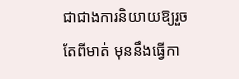ជាជាងការនិយាយឱ្យរួចតែពីមាត់ មុននឹងធ្វើកា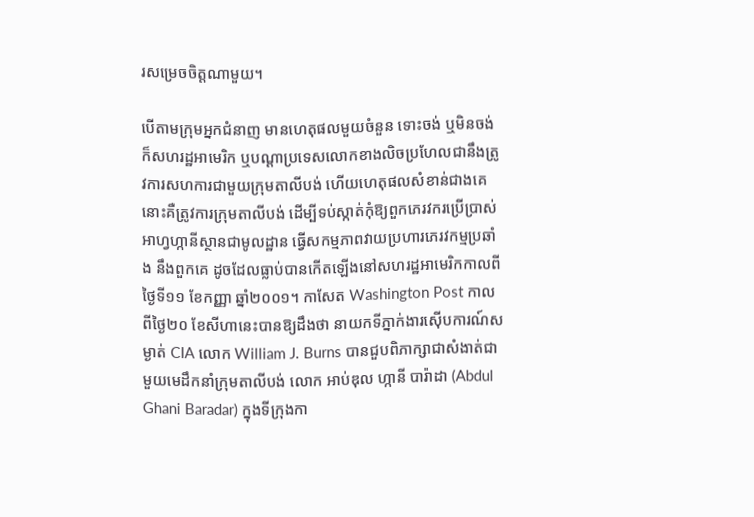រសម្រេចចិត្តណាមួយ។

បើតាមក្រុមអ្នកជំនាញ មានហេតុផលមួយចំនួន ទោះចង់ ឬមិនចង់ ក៏សហរដ្ឋអាមេរិក ឬបណ្ដាប្រទេសលោកខាងលិចប្រហែលជានឹងត្រូវការសហការជាមួយក្រុមតាលីបង់ ហើយហេតុផលសំខាន់ជាងគេ នោះគឺត្រូវការក្រុមតាលីបង់ ដើម្បីទប់ស្កាត់កុំឱ្យពួកភេរវករប្រើប្រាស់អាហ្វហ្កានីស្ថានជាមូលដ្ឋាន ធ្វើសកម្មភាពវាយប្រហារភេរវកម្មប្រឆាំង នឹងពួកគេ ដូចដែលធ្លាប់បានកើតឡើងនៅសហរដ្ឋអាមេរិកកាលពីថ្ងៃទី១១ ខែកញ្ញា ឆ្នាំ២០០១។ កាសែត Washington Post កាលពីថ្ងៃ២០ ខែសីហានេះបានឱ្យដឹងថា នាយកទីភ្នាក់ងារស៊ើបការណ៍សម្ងាត់ CIA លោក William J. Burns បានជួបពិភាក្សាជាសំងាត់ជាមួយមេដឹកនាំក្រុមតាលីបង់ លោក អាប់ឌុល ហ្កានី បារ៉ាដា (Abdul Ghani Baradar) ក្នុងទីក្រុងកា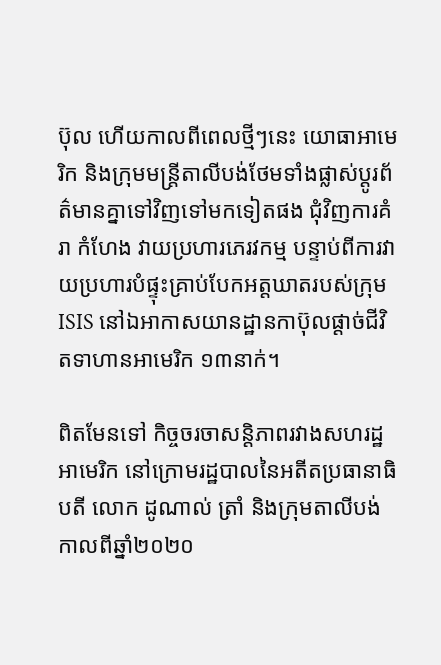ប៊ុល ហើយកាលពីពេលថ្មីៗនេះ យោធាអាមេរិក និងក្រុមមន្ត្រីតាលីបង់ថែមទាំងផ្លាស់ប្ដូរព័ត៌មានគ្នាទៅវិញទៅមកទៀតផង ជុំវិញការគំរា កំហែង វាយប្រហារភេរវកម្ម បន្ទាប់ពីការវាយប្រហារបំផ្ទុះគ្រាប់បែកអត្តឃាតរបស់ក្រុម ISIS នៅឯអាកាសយានដ្ឋានកាប៊ុលផ្ដាច់ជីវិតទាហានអាមេរិក ១៣នាក់។

ពិតមែនទៅ កិច្ចចរចាសន្តិភាពរវាងសហរដ្ឋអាមេរិក នៅក្រោមរដ្ឋបាលនៃអតីតប្រធានាធិបតី លោក ដូណាល់ ត្រាំ និងក្រុមតាលីបង់កាលពីឆ្នាំ២០២០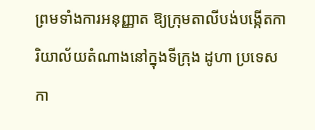ព្រមទាំងការអនុញ្ញាត ឱ្យក្រុមតាលីបង់បង្កើតការិយាល័យតំណាងនៅក្នុងទីក្រុង ដូហា ប្រទេសកា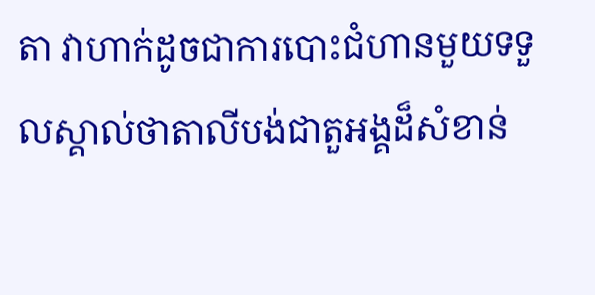តា វាហាក់ដូចជាការបោះជំហានមួយទទួលស្គាល់ថាតាលីបង់ជាតួអង្គដ៏សំខាន់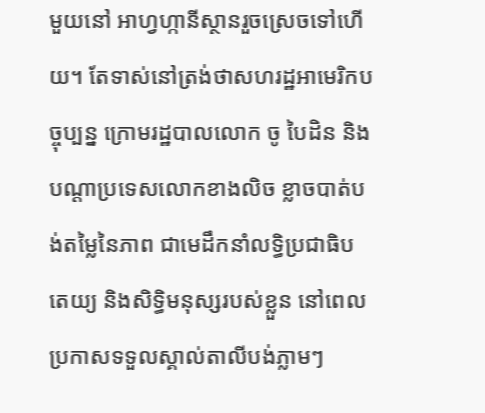មួយនៅ អាហ្វហ្កានីស្ថានរួចស្រេចទៅហើយ។ តែទាស់នៅត្រង់ថាសហរដ្ឋអាមេរិកបច្ចុប្បន្ន ក្រោមរដ្ឋបាលលោក ចូ បៃដិន និងបណ្ដាប្រទេសលោកខាងលិច ខ្លាចបាត់បង់តម្លៃនៃភាព ជាមេដឹកនាំលទ្ធិប្រជាធិបតេយ្យ និងសិទ្ធិមនុស្សរបស់ខ្លួន នៅពេលប្រកាសទទួលស្គាល់តាលីបង់ភ្លាមៗ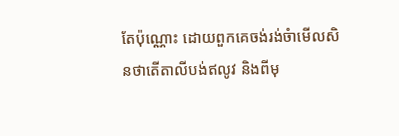តែប៉ុណ្ណោះ ដោយពួកគេចង់រង់ចំាមើលសិនថាតើតាលីបង់ឥលូវ និងពីមុ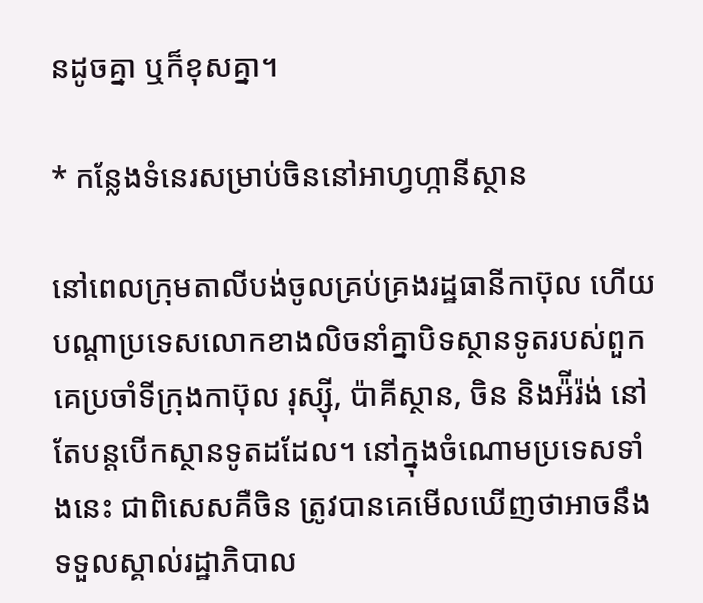នដូចគ្នា ឬក៏ខុសគ្នា។

* កន្លែងទំនេរសម្រាប់ចិននៅអាហ្វហ្កានីស្ថាន

នៅពេលក្រុមតាលីបង់ចូលគ្រប់គ្រងរដ្ឋធានីកាប៊ុល ហើយបណ្ដាប្រទេសលោកខាងលិចនាំគ្នាបិទស្ថានទូតរបស់ពួកគេប្រចាំទីក្រុងកាប៊ុល រុស្ស៊ី, ប៉ាគីស្ថាន, ចិន និងអ៉ីរ៉ង់ នៅតែបន្តបើកស្ថានទូតដដែល។ នៅក្នុងចំណោមប្រទេសទាំងនេះ ជាពិសេសគឺចិន ត្រូវបានគេមើលឃើញថាអាចនឹងទទួលស្គាល់រដ្ឋាភិបាល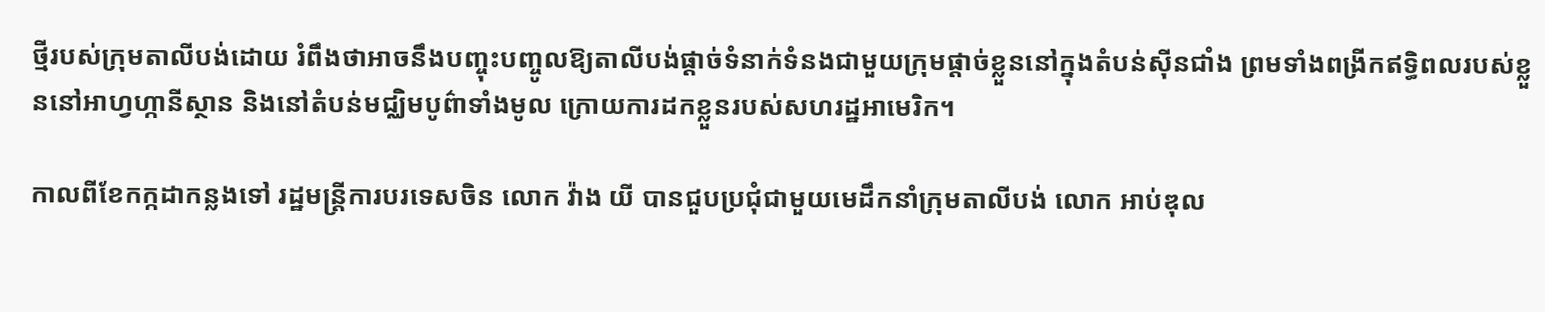ថ្មីរបស់ក្រុមតាលីបង់ដោយ រំពឹងថាអាចនឹងបញ្ចុះបញ្ចូលឱ្យតាលីបង់ផ្ដាច់ទំនាក់ទំនងជាមួយក្រុមផ្ដាច់ខ្លួននៅក្នុងតំបន់ស៊ីនជាំង ព្រមទាំងពង្រីកឥទ្ធិពលរបស់ខ្លួននៅអាហ្វហ្កានីស្ថាន និងនៅតំបន់មជ្ឈិមបូព៌ាទាំងមូល ក្រោយការដកខ្លួនរបស់សហរដ្ឋអាមេរិក។

កាលពីខែកក្កដាកន្លងទៅ រដ្ឋមន្ត្រីការបរទេសចិន លោក វ៉ាង យី បានជួបប្រជុំជាមួយមេដឹកនាំក្រុមតាលីបង់ លោក អាប់ឌុល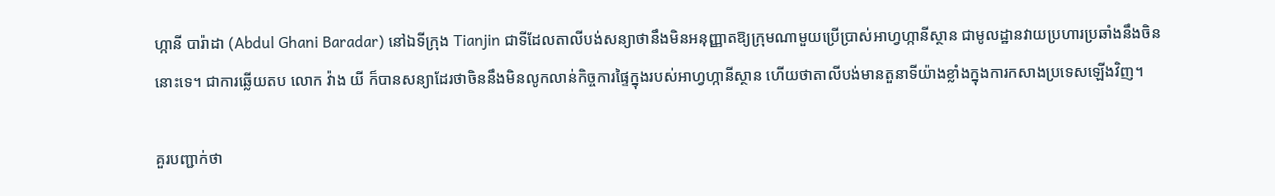ហ្កានី បារ៉ាដា (Abdul Ghani Baradar) នៅឯទីក្រុង Tianjin ជាទីដែលតាលីបង់សន្យាថានឹងមិនអនុញ្ញាតឱ្យក្រុមណាមួយប្រើប្រាស់អាហ្វហ្កានីស្ថាន ជាមូលដ្ឋានវាយប្រហារប្រឆាំងនឹងចិននោះទេ។ ជាការឆ្លើយតប លោក វ៉ាង យី ក៏បានសន្យាដែរថាចិននឹងមិនលូកលាន់កិច្ចការផ្ទៃក្នុងរបស់អាហ្វហ្កានីស្ថាន ហើយថាតាលីបង់មានតួនាទីយ៉ាងខ្លាំងក្នុងការកសាងប្រទេសឡើងវិញ។

គួរបញ្ជាក់ថា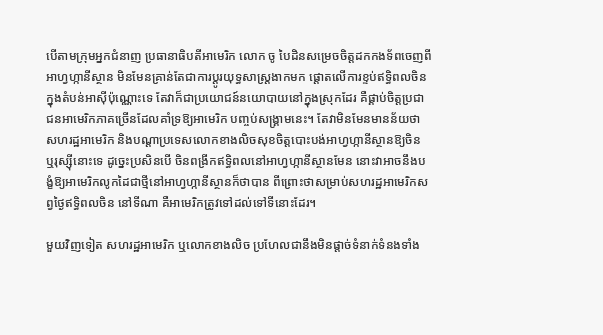បើតាមក្រុមអ្នកជំនាញ ប្រធានាធិបតីអាមេរិក លោក ចូ បៃដិនសម្រេចចិត្តដកកងទ័ពចេញពីអាហ្វហ្កានីស្ថាន មិនមែនគ្រាន់តែជាការប្ដូរយុទ្ធសាស្ត្រងាកមក ផ្ដោតលើការខ្ទប់ឥទ្ធិពលចិនក្នុងតំបន់អាស៊ីប៉ុណ្ណោះទេ តែវាក៏ជាប្រយោជន៍នយោបាយនៅក្នុងស្រុកដែរ គឺផ្គាប់ចិត្តប្រជាជនអាមេរិកភាគច្រើនដែលគាំទ្រឱ្យអាមេរិក បញ្ចប់សង្គ្រាមនេះ។ តែវាមិនមែនមានន័យថាសហរដ្ឋអាមេរិក និងបណ្ដាប្រទេសលោកខាងលិចសុខចិត្តបោះបង់អាហ្វហ្កានីស្ថានឱ្យចិន ឬរុស្ស៊ីនោះទេ ដូច្នេះប្រសិនបើ ចិនពង្រីកឥទ្ធិពលនៅអាហ្វហ្កានីស្ថានមែន នោះវាអាចនឹងបង្ខំឱ្យអាមេរិកលូកដៃជាថ្មីនៅអាហ្វហ្កានីស្ថានក៏ថាបាន ពីព្រោះថាសម្រាប់សហរដ្ឋអាមេរិកសព្វថ្ងៃឥទ្ធិពលចិន នៅទីណា គឺអាមេរិកត្រូវទៅដល់ទៅទីនោះដែរ។

មួយវិញទៀត សហរដ្ឋអាមេរិក ឬលោកខាងលិច ប្រហែលជានឹងមិនផ្ដាច់ទំនាក់ទំនងទាំង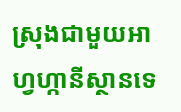ស្រុងជាមួយអាហ្វហ្កានីស្ថានទេ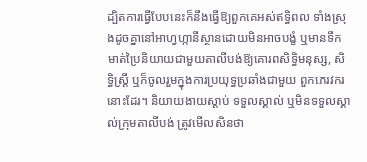ដ្បិតការធ្វើបែបនេះក៏នឹងធ្វើឱ្យពួកគេអស់ឥទ្ធិពល ទាំងស្រុងដូចគ្នានៅអាហ្វហ្កានីស្ថានដោយមិនអាចបង្ខំ ឬមានទឹកមាត់ប្រៃនិយាយជាមួយតាលីបង់ឱ្យគោរពសិទ្ធិមនុស្ស, សិទ្ធិស្ត្រី ឬក៏ចូលរួមក្នុងការប្រយុទ្ធប្រឆាំងជាមួយ ពួកភេរវករនោះដែរ។ និយាយងាយស្ដាប់ ទទួលស្គាល់ ឬមិនទទួលស្គាល់ក្រុមតាលីបង់ ត្រូវមើលសិនថា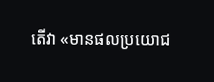តើវា «មានផលប្រយោជ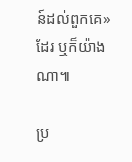ន៍ដល់ពួកគេ» ដែរ ឬក៏យ៉ាងណា៕

ប្រ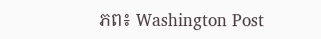ភព៖ Washington Post